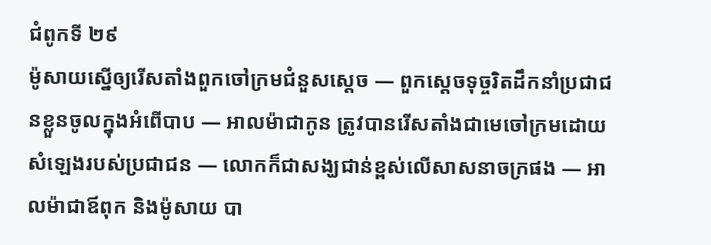ជំពូកទី ២៩
ម៉ូសាយស្នើឲ្យរើសតាំងពួកចៅក្រមជំនួសស្ដេច — ពួកស្ដេចទុច្ចរិតដឹកនាំប្រជាជនខ្លួនចូលក្នុងអំពើបាប — អាលម៉ាជាកូន ត្រូវបានរើសតាំងជាមេចៅក្រមដោយសំឡេងរបស់ប្រជាជន — លោកក៏ជាសង្ឃជាន់ខ្ពស់លើសាសនាចក្រផង — អាលម៉ាជាឪពុក និងម៉ូសាយ បា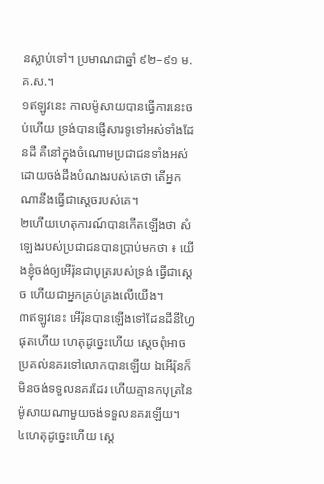នស្លាប់ទៅ។ ប្រមាណជាឆ្នាំ ៩២–៩១ ម.គ.ស.។
១ឥឡូវនេះ កាលម៉ូសាយបានធ្វើការនេះចប់ហើយ ទ្រង់បានផ្ញើសារទូទៅអស់ទាំងដែនដី គឺនៅក្នុងចំណោមប្រជាជនទាំងអស់ ដោយចង់ដឹងបំណងរបស់គេថា តើអ្នកណានឹងធ្វើជាស្ដេចរបស់គេ។
២ហើយហេតុការណ៍បានកើតឡើងថា សំឡេងរបស់ប្រជាជនបានប្រាប់មកថា ៖ យើងខ្ញុំចង់ឲ្យអើរ៉ុនជាបុត្ររបស់ទ្រង់ ធ្វើជាស្ដេច ហើយជាអ្នកគ្រប់គ្រងលើយើង។
៣ឥឡូវនេះ អើរ៉ុនបានឡើងទៅដែនដីនីហ្វៃផុតហើយ ហេតុដូច្នេះហើយ ស្ដេចពុំអាចប្រគល់នគរទៅលោកបានឡើយ ឯអើរ៉ុនក៏មិនចង់ទទួលនគរដែរ ហើយគ្មានកបុត្រនៃម៉ូសាយណាមួយចង់ទទួលនគរឡើយ។
៤ហេតុដូច្នេះហើយ ស្ដេ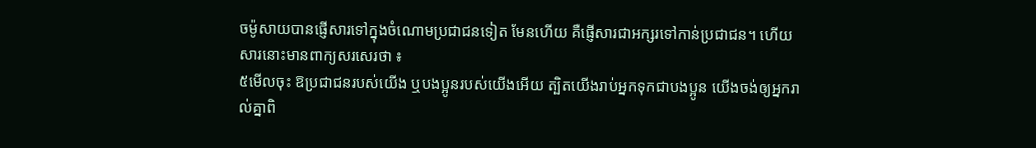ចម៉ូសាយបានផ្ញើសារទៅក្នុងចំណោមប្រជាជនទៀត មែនហើយ គឺផ្ញើសារជាអក្សរទៅកាន់ប្រជាជន។ ហើយសារនោះមានពាក្យសរសេរថា ៖
៥មើលចុះ ឱប្រជាជនរបស់យើង ឬបងប្អូនរបស់យើងអើយ ត្បិតយើងរាប់អ្នកទុកជាបងប្អូន យើងចង់ឲ្យអ្នករាល់គ្នាពិ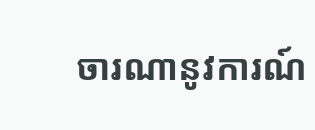ចារណានូវការណ៍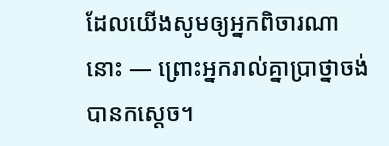ដែលយើងសូមឲ្យអ្នកពិចារណានោះ — ព្រោះអ្នករាល់គ្នាប្រាថ្នាចង់បានកស្ដេច។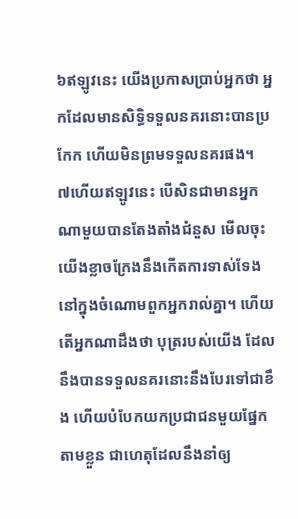៦ឥឡូវនេះ យើងប្រកាសប្រាប់អ្នកថា អ្នកដែលមានសិទ្ធិទទួលនគរនោះបានប្រកែក ហើយមិនព្រមទទួលនគរផង។
៧ហើយឥឡូវនេះ បើសិនជាមានអ្នកណាមួយបានតែងតាំងជំនួស មើលចុះ យើងខ្លាចក្រែងនឹងកើតការទាស់ទែងនៅក្នុងចំណោមពួកអ្នករាល់គ្នា។ ហើយតើអ្នកណាដឹងថា បុត្ររបស់យើង ដែលនឹងបានទទួលនគរនោះនឹងបែរទៅជាខឹង ហើយបំបែកយកប្រជាជនមួយផ្នែកតាមខ្លួន ជាហេតុដែលនឹងនាំឲ្យ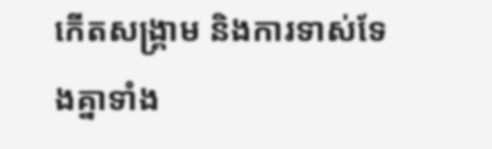កើតសង្គ្រាម និងការទាស់ទែងគ្នាទាំង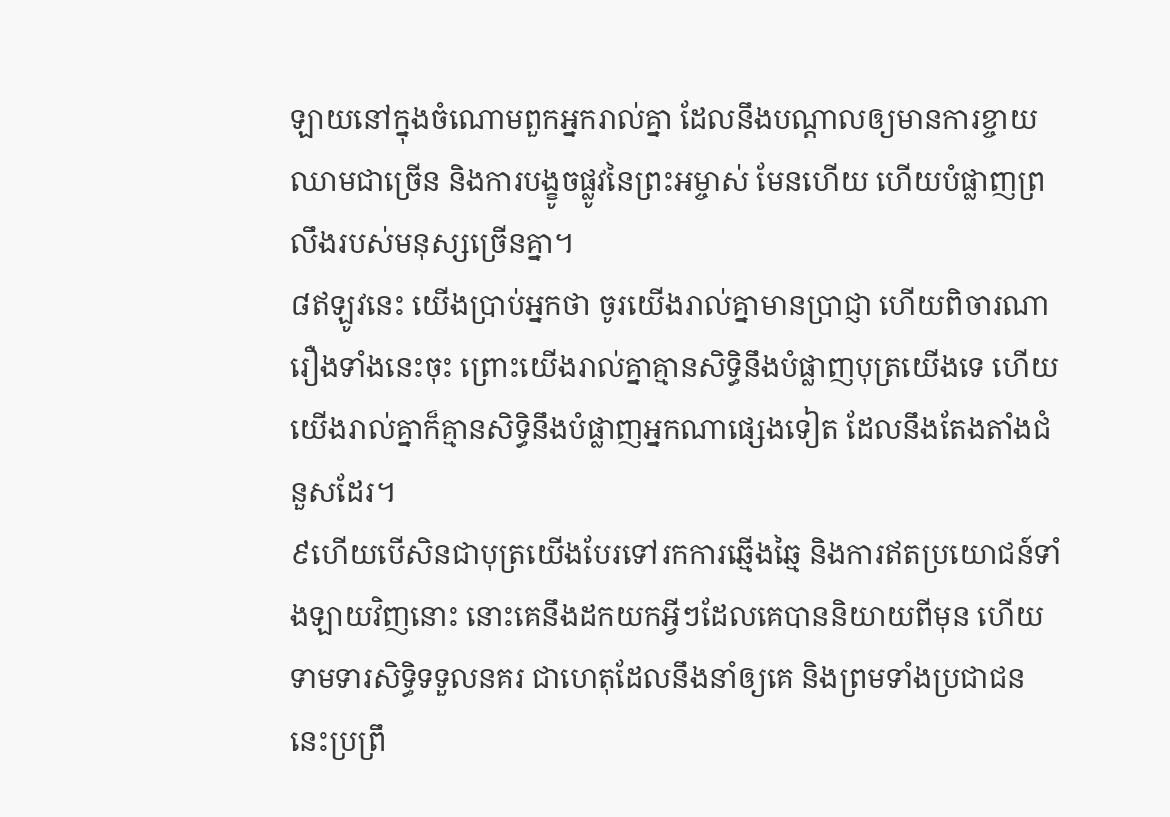ឡាយនៅក្នុងចំណោមពួកអ្នករាល់គ្នា ដែលនឹងបណ្ដាលឲ្យមានការខ្ចាយឈាមជាច្រើន និងការបង្ខូចផ្លូវនៃព្រះអម្ចាស់ មែនហើយ ហើយបំផ្លាញព្រលឹងរបស់មនុស្សច្រើនគ្នា។
៨ឥឡូវនេះ យើងប្រាប់អ្នកថា ចូរយើងរាល់គ្នាមានប្រាជ្ញា ហើយពិចារណារឿងទាំងនេះចុះ ព្រោះយើងរាល់គ្នាគ្មានសិទ្ធិនឹងបំផ្លាញបុត្រយើងទេ ហើយយើងរាល់គ្នាក៏គ្មានសិទ្ធិនឹងបំផ្លាញអ្នកណាផ្សេងទៀត ដែលនឹងតែងតាំងជំនួសដែរ។
៩ហើយបើសិនជាបុត្រយើងបែរទៅរកការឆ្មើងឆ្មៃ និងការឥតប្រយោជន៍ទាំងឡាយវិញនោះ នោះគេនឹងដកយកអ្វីៗដែលគេបាននិយាយពីមុន ហើយទាមទារសិទ្ធិទទួលនគរ ជាហេតុដែលនឹងនាំឲ្យគេ និងព្រមទាំងប្រជាជននេះប្រព្រឹ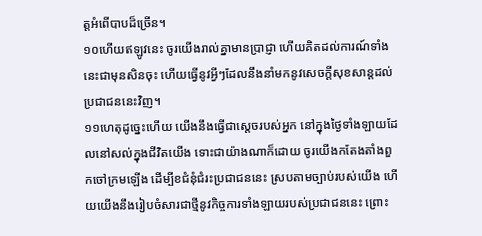ត្តអំពើបាបដ៏ច្រើន។
១០ហើយឥឡូវនេះ ចូរយើងរាល់គ្នាមានប្រាជ្ញា ហើយគិតដល់ការណ៍ទាំងនេះជាមុនសិនចុះ ហើយធ្វើនូវអ្វីៗដែលនឹងនាំមកនូវសេចក្ដីសុខសាន្តដល់ប្រជាជននេះវិញ។
១១ហេតុដូច្នេះហើយ យើងនឹងធ្វើជាស្ដេចរបស់អ្នក នៅក្នុងថ្ងៃទាំងឡាយដែលនៅសល់ក្នុងជីវិតយើង ទោះជាយ៉ាងណាក៏ដោយ ចូរយើងកតែងតាំងពួកចៅក្រមឡើង ដើម្បីខជំនុំជំរះប្រជាជននេះ ស្របតាមច្បាប់របស់យើង ហើយយើងនឹងរៀបចំសារជាថ្មីនូវកិច្ចការទាំងឡាយរបស់ប្រជាជននេះ ព្រោះ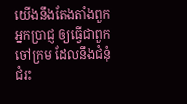យើងនឹងតែងតាំងពួកអ្នកប្រាជ្ញ ឲ្យធ្វើជាពួកចៅក្រម ដែលនឹងជំនុំជំរះ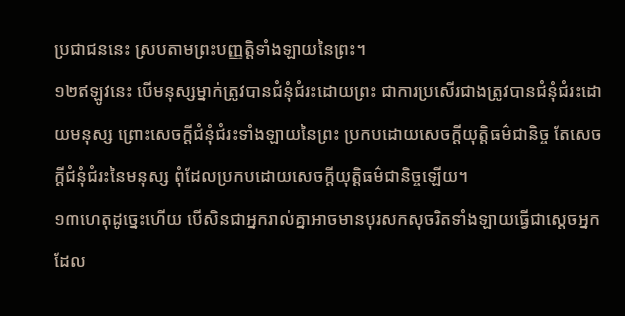ប្រជាជននេះ ស្របតាមព្រះបញ្ញត្តិទាំងឡាយនៃព្រះ។
១២ឥឡូវនេះ បើមនុស្សម្នាក់ត្រូវបានជំនុំជំរះដោយព្រះ ជាការប្រសើរជាងត្រូវបានជំនុំជំរះដោយមនុស្ស ព្រោះសេចក្ដីជំនុំជំរះទាំងឡាយនៃព្រះ ប្រកបដោយសេចក្ដីយុត្តិធម៌ជានិច្ច តែសេចក្ដីជំនុំជំរះនៃមនុស្ស ពុំដែលប្រកបដោយសេចក្ដីយុត្តិធម៌ជានិច្ចឡើយ។
១៣ហេតុដូច្នេះហើយ បើសិនជាអ្នករាល់គ្នាអាចមានបុរសកសុចរិតទាំងឡាយធ្វើជាស្ដេចអ្នក ដែល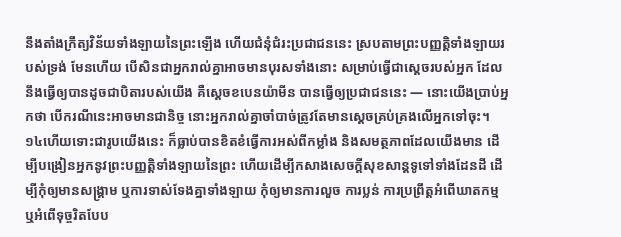នឹងតាំងក្រឹត្យវិន័យទាំងឡាយនៃព្រះឡើង ហើយជំនុំជំរះប្រជាជននេះ ស្របតាមព្រះបញ្ញត្តិទាំងឡាយរបស់ទ្រង់ មែនហើយ បើសិនជាអ្នករាល់គ្នាអាចមានបុរសទាំងនោះ សម្រាប់ធ្វើជាស្ដេចរបស់អ្នក ដែលនឹងធ្វើឲ្យបានដូចជាបិតារបស់យើង គឺស្ដេចខបេនយ៉ាមីន បានធ្វើឲ្យប្រជាជននេះ — នោះយើងប្រាប់អ្នកថា បើករណីនេះអាចមានជានិច្ច នោះអ្នករាល់គ្នាចាំបាច់ត្រូវតែមានស្ដេចគ្រប់គ្រងលើអ្នកទៅចុះ។
១៤ហើយទោះជារូបយើងនេះ ក៏ធ្លាប់បានខិតខំធ្វើការអស់ពីកម្លាំង និងសមត្ថភាពដែលយើងមាន ដើម្បីបង្រៀនអ្នកនូវព្រះបញ្ញត្តិទាំងឡាយនៃព្រះ ហើយដើម្បីកសាងសេចក្ដីសុខសាន្តទូទៅទាំងដែនដី ដើម្បីកុំឲ្យមានសង្គ្រាម ឬការទាស់ទែងគ្នាទាំងឡាយ កុំឲ្យមានការលួច ការប្លន់ ការប្រព្រឹត្តអំពើឃាតកម្ម ឬអំពើទុច្ចរិតបែប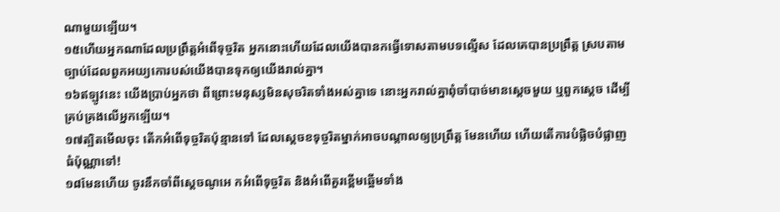ណាមួយឡើយ។
១៥ហើយអ្នកណាដែលប្រព្រឹត្តអំពើទុច្ចរិត អ្នកនោះហើយដែលយើងបានកធ្វើទោសតាមបទល្មើស ដែលគេបានប្រព្រឹត្ត ស្របតាមច្បាប់ដែលពួកអយ្យកោរបស់យើងបានទុកឲ្យយើងរាល់គ្នា។
១៦ឥឡូវនេះ យើងប្រាប់អ្នកថា ពីព្រោះមនុស្សមិនសុចរិតទាំងអស់គ្នាទេ នោះអ្នករាល់គ្នាពុំចាំបាច់មានស្ដេចមួយ ឬពួកស្ដេច ដើម្បីគ្រប់គ្រងលើអ្នកឡើយ។
១៧ត្បិតមើលចុះ តើកអំពើទុច្ចរិតប៉ុន្មានទៅ ដែលស្ដេចខទុច្ចរិតម្នាក់អាចបណ្ដាលឲ្យប្រព្រឹត្ត មែនហើយ ហើយតើការបំផ្លិចបំផ្លាញធំប៉ុណ្ណាទៅ!
១៨មែនហើយ ចូរនឹកចាំពីស្ដេចណូអេ កអំពើទុច្ចរិត និងអំពើគួរខ្ពើមឆ្អើមទាំង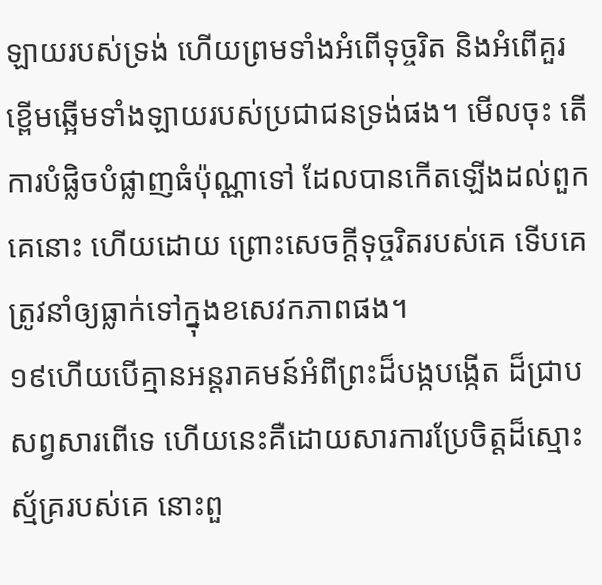ឡាយរបស់ទ្រង់ ហើយព្រមទាំងអំពើទុច្ចរិត និងអំពើគួរខ្ពើមឆ្អើមទាំងឡាយរបស់ប្រជាជនទ្រង់ផង។ មើលចុះ តើការបំផ្លិចបំផ្លាញធំប៉ុណ្ណាទៅ ដែលបានកើតឡើងដល់ពួកគេនោះ ហើយដោយ ព្រោះសេចក្ដីទុច្ចរិតរបស់គេ ទើបគេត្រូវនាំឲ្យធ្លាក់ទៅក្នុងខសេវកភាពផង។
១៩ហើយបើគ្មានអន្តរាគមន៍អំពីព្រះដ៏បង្កបង្កើត ដ៏ជ្រាបសព្វសារពើទេ ហើយនេះគឺដោយសារការប្រែចិត្តដ៏ស្មោះស្ម័គ្ររបស់គេ នោះពួ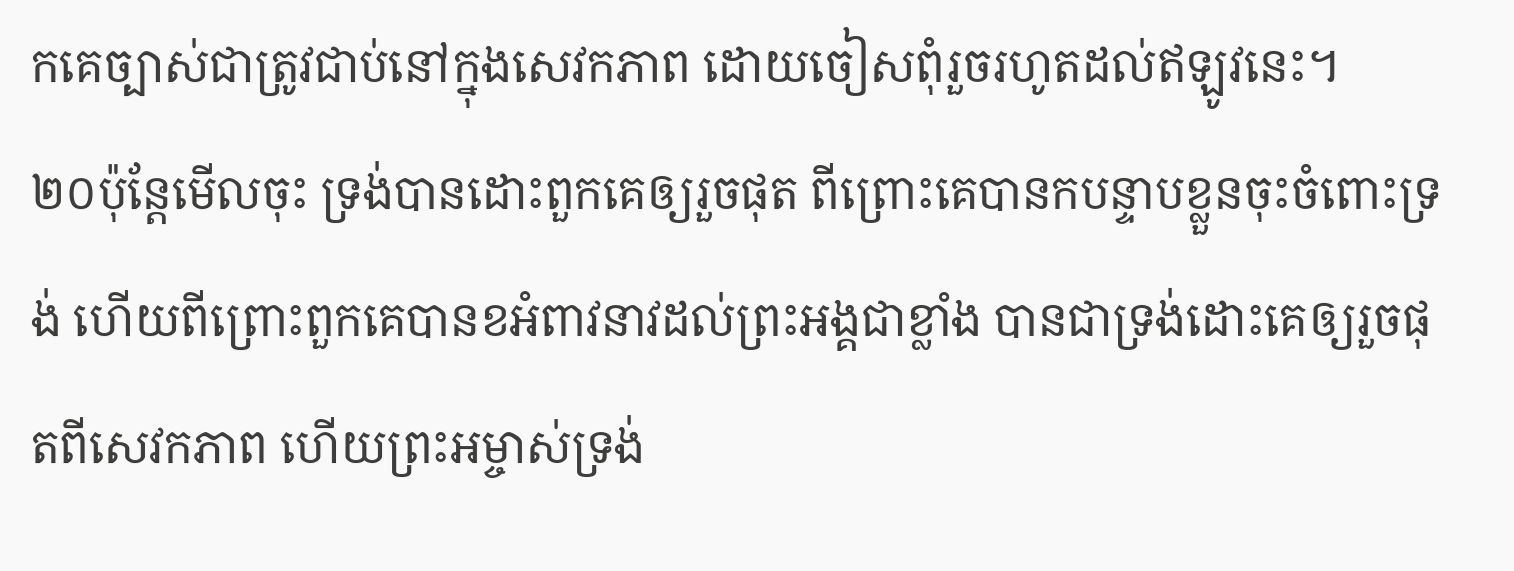កគេច្បាស់ជាត្រូវជាប់នៅក្នុងសេវកភាព ដោយចៀសពុំរួចរហូតដល់ឥឡូវនេះ។
២០ប៉ុន្តែមើលចុះ ទ្រង់បានដោះពួកគេឲ្យរួចផុត ពីព្រោះគេបានកបន្ទាបខ្លួនចុះចំពោះទ្រង់ ហើយពីព្រោះពួកគេបានខអំពាវនាវដល់ព្រះអង្គជាខ្លាំង បានជាទ្រង់ដោះគេឲ្យរួចផុតពីសេវកភាព ហើយព្រះអម្ចាស់ទ្រង់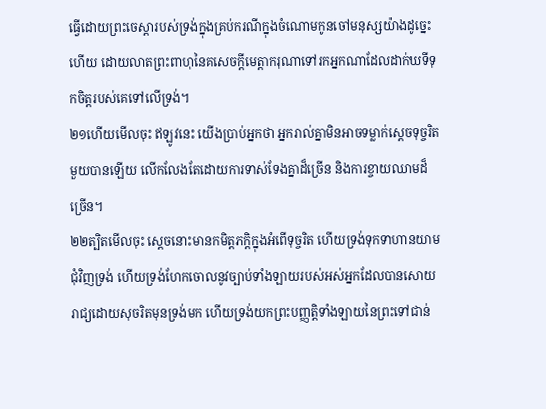ធ្វើដោយព្រះចេស្ដារបស់ទ្រង់ក្នុងគ្រប់ករណីក្នុងចំណោមកូនចៅមនុស្សយ៉ាងដូច្នេះហើយ ដោយលាតព្រះពាហុនៃគសេចក្ដីមេត្តាករុណាទៅរកអ្នកណាដែលដាក់ឃទីទុកចិត្តរបស់គេទៅលើទ្រង់។
២១ហើយមើលចុះ ឥឡូវនេះ យើងប្រាប់អ្នកថា អ្នករាល់គ្នាមិនអាចទម្លាក់ស្ដេចទុច្ចរិតមួយបានឡើយ លើកលែងតែដោយការទាស់ទែងគ្នាដ៏ច្រើន និងការខ្ចាយឈាមដ៏ច្រើន។
២២ត្បិតមើលចុះ ស្ដេចនោះមានកមិត្តភក្តិក្នុងអំពើទុច្ចរិត ហើយទ្រង់ទុកទាហានយាមជុំវិញទ្រង់ ហើយទ្រង់ហែកចោលនូវច្បាប់ទាំងឡាយរបស់អស់អ្នកដែលបានសោយរាជ្យដោយសុចរិតមុនទ្រង់មក ហើយទ្រង់យកព្រះបញ្ញត្តិទាំងឡាយនៃព្រះទៅជាន់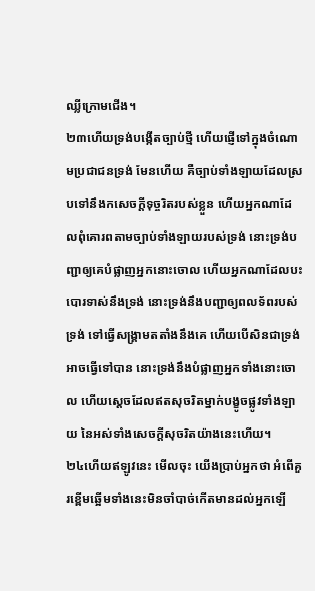ឈ្លីក្រោមជើង។
២៣ហើយទ្រង់បង្កើតច្បាប់ថ្មី ហើយផ្ញើទៅក្នុងចំណោមប្រជាជនទ្រង់ មែនហើយ គឺច្បាប់ទាំងឡាយដែលស្របទៅនឹងកសេចក្ដីទុច្ចរិតរបស់ខ្លួន ហើយអ្នកណាដែលពុំគោរពតាមច្បាប់ទាំងឡាយរបស់ទ្រង់ នោះទ្រង់បញ្ជាឲ្យគេបំផ្លាញអ្នកនោះចោល ហើយអ្នកណាដែលបះបោរទាស់នឹងទ្រង់ នោះទ្រង់នឹងបញ្ជាឲ្យពលទ័ពរបស់ទ្រង់ ទៅធ្វើសង្គ្រាមតតាំងនឹងគេ ហើយបើសិនជាទ្រង់អាចធ្វើទៅបាន នោះទ្រង់នឹងបំផ្លាញអ្នកទាំងនោះចោល ហើយស្ដេចដែលឥតសុចរិតម្នាក់បង្ខូចផ្លូវទាំងឡាយ នៃអស់ទាំងសេចក្ដីសុចរិតយ៉ាងនេះហើយ។
២៤ហើយឥឡូវនេះ មើលចុះ យើងប្រាប់អ្នកថា អំពើគួរខ្ពើមឆ្អើមទាំងនេះមិនចាំបាច់កើតមានដល់អ្នកឡើ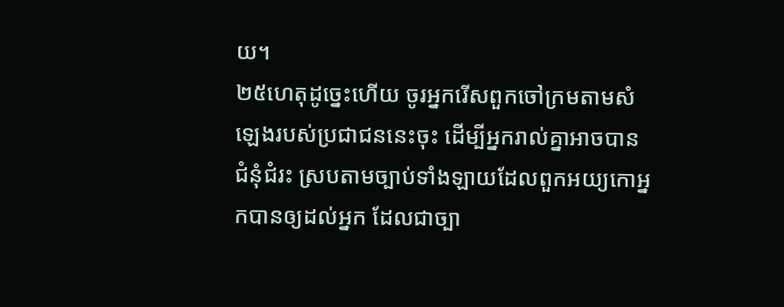យ។
២៥ហេតុដូច្នេះហើយ ចូរអ្នករើសពួកចៅក្រមតាមសំឡេងរបស់ប្រជាជននេះចុះ ដើម្បីអ្នករាល់គ្នាអាចបានជំនុំជំរះ ស្របតាមច្បាប់ទាំងឡាយដែលពួកអយ្យកោអ្នកបានឲ្យដល់អ្នក ដែលជាច្បា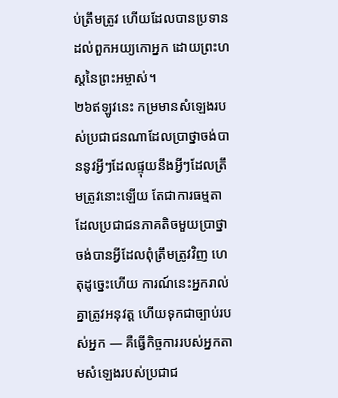ប់ត្រឹមត្រូវ ហើយដែលបានប្រទានដល់ពួកអយ្យកោអ្នក ដោយព្រះហស្តនៃព្រះអម្ចាស់។
២៦ឥឡូវនេះ កម្រមានសំឡេងរបស់ប្រជាជនណាដែលប្រាថ្នាចង់បាននូវអ្វីៗដែលផ្ទុយនឹងអ្វីៗដែលត្រឹមត្រូវនោះឡើយ តែជាការធម្មតាដែលប្រជាជនភាគតិចមួយប្រាថ្នាចង់បានអ្វីដែលពុំត្រឹមត្រូវវិញ ហេតុដូច្នេះហើយ ការណ៍នេះអ្នករាល់គ្នាត្រូវអនុវត្ត ហើយទុកជាច្បាប់របស់អ្នក — គឺធ្វើកិច្ចការរបស់អ្នកតាមសំឡេងរបស់ប្រជាជ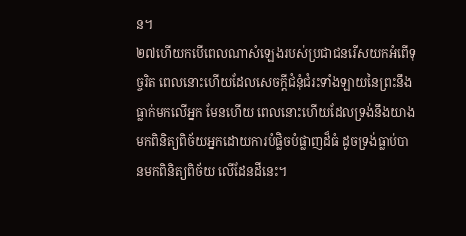ន។
២៧ហើយកបើពេលណាសំឡេងរបស់ប្រជាជនរើសយកអំពើទុច្ចរិត ពេលនោះហើយដែលសេចក្ដីជំនុំជំរះទាំងឡាយនៃព្រះនឹងធ្លាក់មកលើអ្នក មែនហើយ ពេលនោះហើយដែលទ្រង់នឹងយាងមកពិនិត្យពិច័យអ្នកដោយការបំផ្លិចបំផ្លាញដ៏ធំ ដូចទ្រង់ធ្លាប់បានមកពិនិត្យពិច័យ លើដែនដីនេះ។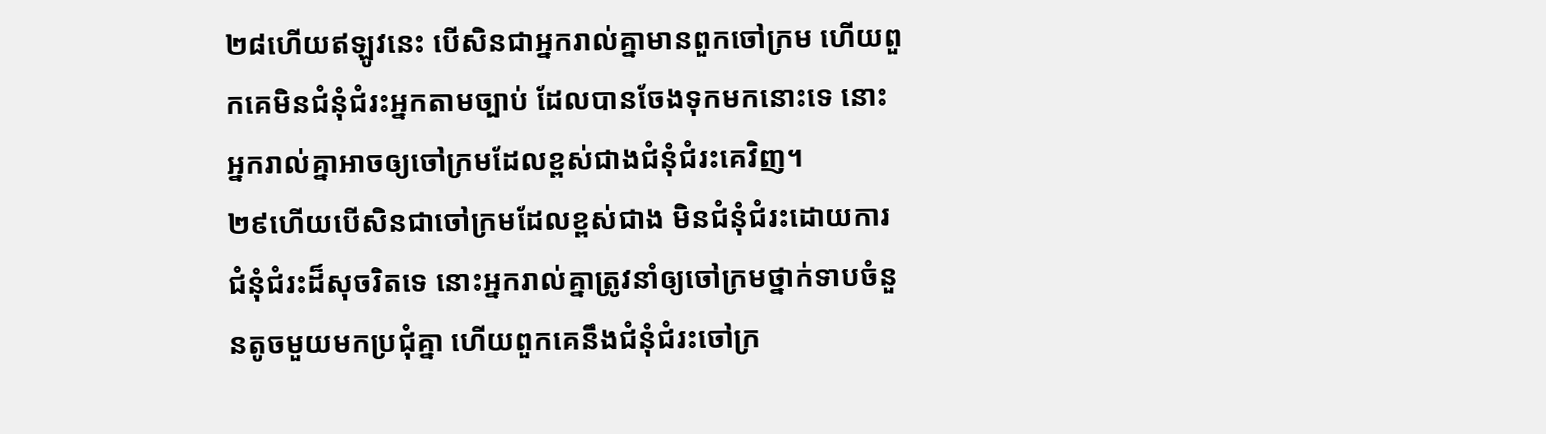២៨ហើយឥឡូវនេះ បើសិនជាអ្នករាល់គ្នាមានពួកចៅក្រម ហើយពួកគេមិនជំនុំជំរះអ្នកតាមច្បាប់ ដែលបានចែងទុកមកនោះទេ នោះអ្នករាល់គ្នាអាចឲ្យចៅក្រមដែលខ្ពស់ជាងជំនុំជំរះគេវិញ។
២៩ហើយបើសិនជាចៅក្រមដែលខ្ពស់ជាង មិនជំនុំជំរះដោយការជំនុំជំរះដ៏សុចរិតទេ នោះអ្នករាល់គ្នាត្រូវនាំឲ្យចៅក្រមថ្នាក់ទាបចំនួនតូចមួយមកប្រជុំគ្នា ហើយពួកគេនឹងជំនុំជំរះចៅក្រ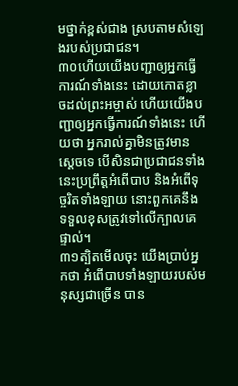មថ្នាក់ខ្ពស់ជាង ស្របតាមសំឡេងរបស់ប្រជាជន។
៣០ហើយយើងបញ្ជាឲ្យអ្នកធ្វើការណ៍ទាំងនេះ ដោយកោតខ្លាចដល់ព្រះអម្ចាស់ ហើយយើងបញ្ជាឲ្យអ្នកធ្វើការណ៍ទាំងនេះ ហើយថា អ្នករាល់គ្នាមិនត្រូវមានស្ដេចទេ បើសិនជាប្រជាជនទាំងនេះប្រព្រឹត្តអំពើបាប និងអំពើទុច្ចរិតទាំងឡាយ នោះពួកគេនឹងទទួលខុសត្រូវទៅលើក្បាលគេផ្ទាល់។
៣១ត្បិតមើលចុះ យើងប្រាប់អ្នកថា អំពើបាបទាំងឡាយរបស់មនុស្សជាច្រើន បាន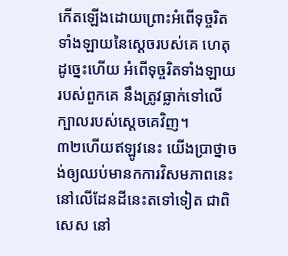កើតឡើងដោយព្រោះអំពើទុច្ចរិតទាំងឡាយនៃស្ដេចរបស់គេ ហេតុដូច្នេះហើយ អំពើទុច្ចរិតទាំងឡាយរបស់ពួកគេ នឹងត្រូវធ្លាក់ទៅលើក្បាលរបស់ស្ដេចគេវិញ។
៣២ហើយឥឡូវនេះ យើងប្រាថ្នាចង់ឲ្យឈប់មានកការវិសមភាពនេះនៅលើដែនដីនេះតទៅទៀត ជាពិសេស នៅ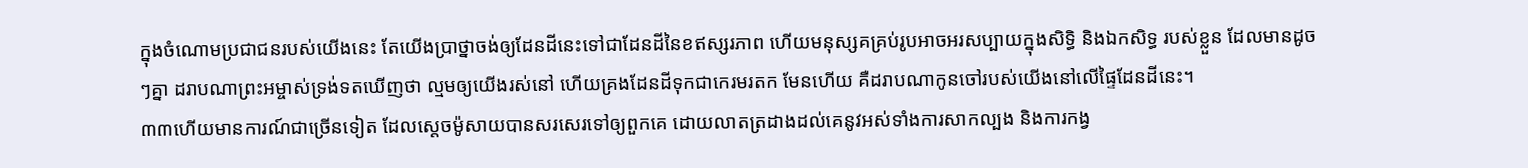ក្នុងចំណោមប្រជាជនរបស់យើងនេះ តែយើងប្រាថ្នាចង់ឲ្យដែនដីនេះទៅជាដែនដីនៃខឥស្សរភាព ហើយមនុស្សគគ្រប់រូបអាចអរសប្បាយក្នុងសិទ្ធិ និងឯកសិទ្ធ របស់ខ្លួន ដែលមានដូចៗគ្នា ដរាបណាព្រះអម្ចាស់ទ្រង់ទតឃើញថា ល្មមឲ្យយើងរស់នៅ ហើយគ្រងដែនដីទុកជាកេរមរតក មែនហើយ គឺដរាបណាកូនចៅរបស់យើងនៅលើផ្ទៃដែនដីនេះ។
៣៣ហើយមានការណ៍ជាច្រើនទៀត ដែលស្ដេចម៉ូសាយបានសរសេរទៅឲ្យពួកគេ ដោយលាតត្រដាងដល់គេនូវអស់ទាំងការសាកល្បង និងការកង្វ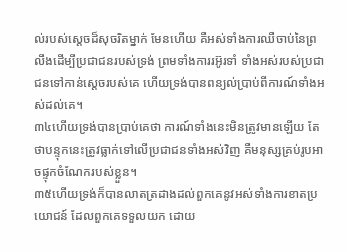ល់របស់ស្ដេចដ៏សុចរិតម្នាក់ មែនហើយ គឺអស់ទាំងការឈឺចាប់នៃព្រលឹងដើម្បីប្រជាជនរបស់ទ្រង់ ព្រមទាំងការរអ៊ូរទាំ ទាំងអស់របស់ប្រជាជនទៅកាន់ស្ដេចរបស់គេ ហើយទ្រង់បានពន្យល់ប្រាប់ពីការណ៍ទាំងអស់ដល់គេ។
៣៤ហើយទ្រង់បានប្រាប់គេថា ការណ៍ទាំងនេះមិនត្រូវមានឡើយ តែថាបន្ទុកនេះត្រូវធ្លាក់ទៅលើប្រជាជនទាំងអស់វិញ គឺមនុស្សគ្រប់រូបអាចផ្ទុកចំណែករបស់ខ្លួន។
៣៥ហើយទ្រង់ក៏បានលាតត្រដាងដល់ពួកគេនូវអស់ទាំងការខាតប្រយោជន៍ ដែលពួកគេទទួលយក ដោយ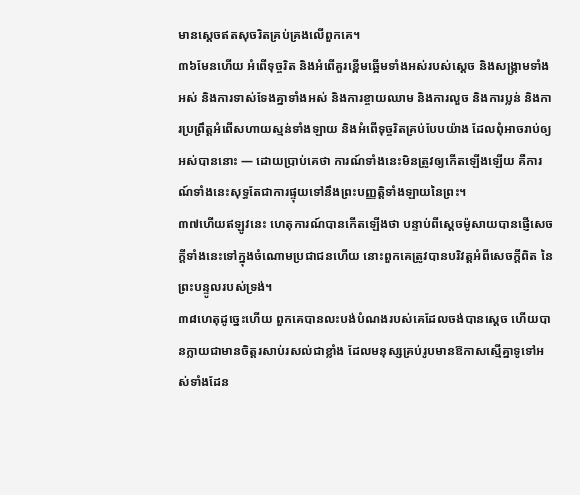មានស្ដេចឥតសុចរិតគ្រប់គ្រងលើពួកគេ។
៣៦មែនហើយ អំពើទុច្ចរិត និងអំពើគួរខ្ពើមឆ្អើមទាំងអស់របស់ស្ដេច និងសង្គ្រាមទាំងអស់ និងការទាស់ទែងគ្នាទាំងអស់ និងការខ្ចាយឈាម និងការលួច និងការប្លន់ និងការប្រព្រឹត្តអំពើសហាយស្មន់ទាំងឡាយ និងអំពើទុច្ចរិតគ្រប់បែបយ៉ាង ដែលពុំអាចរាប់ឲ្យអស់បាននោះ — ដោយប្រាប់គេថា ការណ៍ទាំងនេះមិនត្រូវឲ្យកើតឡើងឡើយ គឺការណ៍ទាំងនេះសុទ្ធតែជាការផ្ទុយទៅនឹងព្រះបញ្ញត្តិទាំងឡាយនៃព្រះ។
៣៧ហើយឥឡូវនេះ ហេតុការណ៍បានកើតឡើងថា បន្ទាប់ពីស្ដេចម៉ូសាយបានផ្ញើសេចក្ដីទាំងនេះទៅក្នុងចំណោមប្រជាជនហើយ នោះពួកគេត្រូវបានបរិវត្តអំពីសេចក្ដីពិត នៃព្រះបន្ទូលរបស់ទ្រង់។
៣៨ហេតុដូច្នេះហើយ ពួកគេបានលះបង់បំណងរបស់គេដែលចង់បានស្ដេច ហើយបានក្លាយជាមានចិត្តរសាប់រសល់ជាខ្លាំង ដែលមនុស្សគ្រប់រូបមានឱកាសស្មើគ្នាទូទៅអស់ទាំងដែន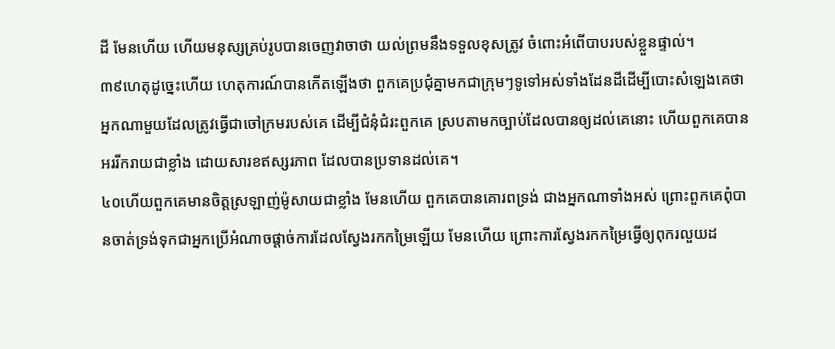ដី មែនហើយ ហើយមនុស្សគ្រប់រូបបានចេញវាចាថា យល់ព្រមនឹងទទួលខុសត្រូវ ចំពោះអំពើបាបរបស់ខ្លួនផ្ទាល់។
៣៩ហេតុដូច្នេះហើយ ហេតុការណ៍បានកើតឡើងថា ពួកគេប្រជុំគ្នាមកជាក្រុមៗទូទៅអស់ទាំងដែនដីដើម្បីបោះសំឡេងគេថា អ្នកណាមួយដែលត្រូវធ្វើជាចៅក្រមរបស់គេ ដើម្បីជំនុំជំរះពួកគេ ស្របតាមកច្បាប់ដែលបានឲ្យដល់គេនោះ ហើយពួកគេបានអររីករាយជាខ្លាំង ដោយសារខឥស្សរភាព ដែលបានប្រទានដល់គេ។
៤០ហើយពួកគេមានចិត្តស្រឡាញ់ម៉ូសាយជាខ្លាំង មែនហើយ ពួកគេបានគោរពទ្រង់ ជាងអ្នកណាទាំងអស់ ព្រោះពួកគេពុំបានចាត់ទ្រង់ទុកជាអ្នកប្រើអំណាចផ្ដាច់ការដែលស្វែងរកកម្រៃឡើយ មែនហើយ ព្រោះការស្វែងរកកម្រៃធ្វើឲ្យពុករលួយដ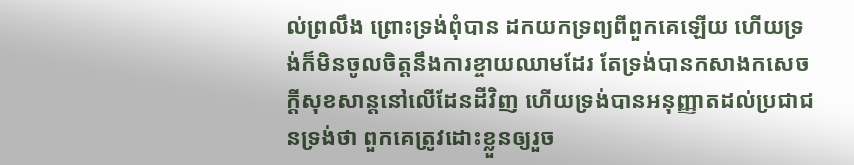ល់ព្រលឹង ព្រោះទ្រង់ពុំបាន ដកយកទ្រព្យពីពួកគេឡើយ ហើយទ្រង់ក៏មិនចូលចិត្តនឹងការខ្ចាយឈាមដែរ តែទ្រង់បានកសាងកសេចក្ដីសុខសាន្តនៅលើដែនដីវិញ ហើយទ្រង់បានអនុញ្ញាតដល់ប្រជាជនទ្រង់ថា ពួកគេត្រូវដោះខ្លួនឲ្យរួច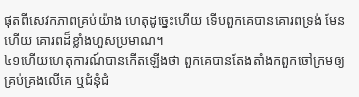ផុតពីសេវកភាពគ្រប់យ៉ាង ហេតុដូច្នេះហើយ ទើបពួកគេបានគោរពទ្រង់ មែនហើយ គោរពដ៏ខ្លាំងហួសប្រមាណ។
៤១ហើយហេតុការណ៍បានកើតឡើងថា ពួកគេបានតែងតាំងកពួកចៅក្រមឲ្យគ្រប់គ្រងលើគេ ឬជំនុំជំ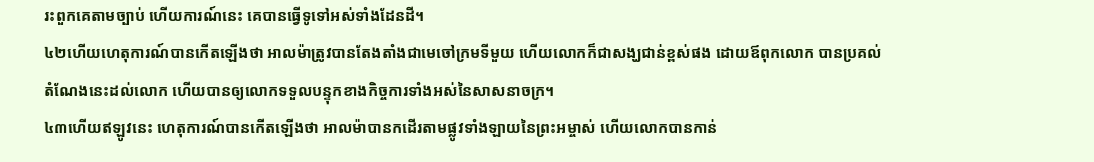រះពួកគេតាមច្បាប់ ហើយការណ៍នេះ គេបានធ្វើទូទៅអស់ទាំងដែនដី។
៤២ហើយហេតុការណ៍បានកើតឡើងថា អាលម៉ាត្រូវបានតែងតាំងជាមេចៅក្រមទីមួយ ហើយលោកក៏ជាសង្ឃជាន់ខ្ពស់ផង ដោយឪពុកលោក បានប្រគល់តំណែងនេះដល់លោក ហើយបានឲ្យលោកទទួលបន្ទុកខាងកិច្ចការទាំងអស់នៃសាសនាចក្រ។
៤៣ហើយឥឡូវនេះ ហេតុការណ៍បានកើតឡើងថា អាលម៉ាបានកដើរតាមផ្លូវទាំងឡាយនៃព្រះអម្ចាស់ ហើយលោកបានកាន់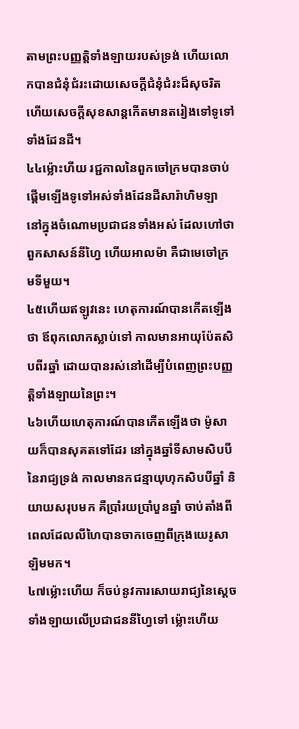តាមព្រះបញ្ញត្តិទាំងឡាយរបស់ទ្រង់ ហើយលោកបានជំនុំជំរះដោយសេចក្ដីជំនុំជំរះដ៏សុចរិត ហើយសេចក្ដីសុខសាន្តកើតមានតរៀងទៅទូទៅទាំងដែនដី។
៤៤ម្ល៉ោះហីយ រជ្ជកាលនៃពួកចៅក្រមបានចាប់ផ្ដើមឡើងទូទៅអស់ទាំងដែនដីសារ៉ាហិមឡា នៅក្នុងចំណោមប្រជាជនទាំងអស់ ដែលហៅថា ពួកសាសន៍នីហ្វៃ ហើយអាលម៉ា គឺជាមេចៅក្រមទីមួយ។
៤៥ហើយឥឡូវនេះ ហេតុការណ៍បានកើតឡើងថា ឪពុកលោកស្លាប់ទៅ កាលមានអាយុប៉ែតសិបពីរឆ្នាំ ដោយបានរស់នៅដើម្បីបំពេញព្រះបញ្ញត្តិទាំងឡាយនៃព្រះ។
៤៦ហើយហេតុការណ៍បានកើតឡើងថា ម៉ូសាយក៏បានសុគតទៅដែរ នៅក្នុងឆ្នាំទីសាមសិបបីនៃរាជ្យទ្រង់ កាលមានកជន្មាយុហុកសិបបីឆ្នាំ និយាយសរុបមក គឺប្រាំរយប្រាំបួនឆ្នាំ ចាប់តាំងពីពេលដែលលីហៃបានចាកចេញពីក្រុងយេរូសាឡិមមក។
៤៧ម្ល៉ោះហើយ ក៏ចប់នូវការសោយរាជ្យនៃស្ដេចទាំងឡាយលើប្រជាជននីហ្វៃទៅ ម្ល៉ោះហើយ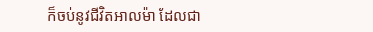ក៏ចប់នូវជីវិតអាលម៉ា ដែលជា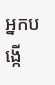អ្នកបង្កើ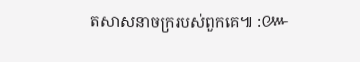តសាសនាចក្ររបស់ពួកគេ៕ :៚